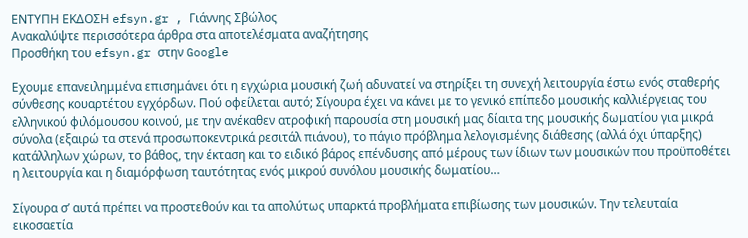ΕΝΤΥΠΗ ΕΚΔΟΣΗ efsyn.gr , Γιάννης Σβώλος
Ανακαλύψτε περισσότερα άρθρα στα αποτελέσματα αναζήτησης
Προσθήκη του efsyn.gr στην Google

Εχουμε επανειλημμένα επισημάνει ότι η εγχώρια μουσική ζωή αδυνατεί να στηρίξει τη συνεχή λειτουργία έστω ενός σταθερής σύνθεσης κουαρτέτου εγχόρδων. Πού οφείλεται αυτό; Σίγουρα έχει να κάνει με το γενικό επίπεδο μουσικής καλλιέργειας του ελληνικού φιλόμουσου κοινού, με την ανέκαθεν ατροφική παρουσία στη μουσική μας δίαιτα της μουσικής δωματίου για μικρά σύνολα (εξαιρώ τα στενά προσωποκεντρικά ρεσιτάλ πιάνου), το πάγιο πρόβλημα λελογισμένης διάθεσης (αλλά όχι ύπαρξης) κατάλληλων χώρων, το βάθος, την έκταση και το ειδικό βάρος επένδυσης από μέρους των ίδιων των μουσικών που προϋποθέτει η λειτουργία και η διαμόρφωση ταυτότητας ενός μικρού συνόλου μουσικής δωματίου…

Σίγουρα σ’ αυτά πρέπει να προστεθούν και τα απολύτως υπαρκτά προβλήματα επιβίωσης των μουσικών. Την τελευταία εικοσαετία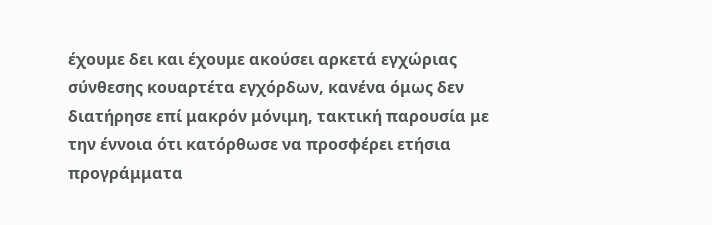έχουμε δει και έχουμε ακούσει αρκετά εγχώριας σύνθεσης κουαρτέτα εγχόρδων, κανένα όμως δεν διατήρησε επί μακρόν μόνιμη, τακτική παρουσία με την έννοια ότι κατόρθωσε να προσφέρει ετήσια προγράμματα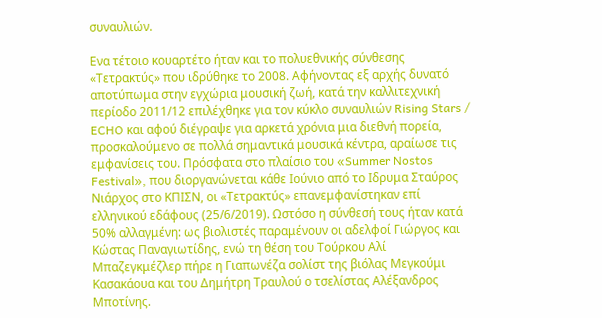συναυλιών.

Ενα τέτοιο κουαρτέτο ήταν και το πολυεθνικής σύνθεσης «Τετρακτύς» που ιδρύθηκε το 2008. Αφήνοντας εξ αρχής δυνατό αποτύπωμα στην εγχώρια μουσική ζωή, κατά την καλλιτεχνική περίοδο 2011/12 επιλέχθηκε για τον κύκλο συναυλιών Rising Stars / ECHO και αφού διέγραψε για αρκετά χρόνια μια διεθνή πορεία, προσκαλούμενο σε πολλά σημαντικά μουσικά κέντρα, αραίωσε τις εμφανίσεις του. Πρόσφατα στο πλαίσιο του «Summer Nostos Festival», που διοργανώνεται κάθε Ιούνιο από το Ιδρυμα Σταύρος Νιάρχος στο ΚΠΙΣΝ, οι «Τετρακτύς» επανεμφανίστηκαν επί ελληνικού εδάφους (25/6/2019). Ωστόσο η σύνθεσή τους ήταν κατά 50% αλλαγμένη: ως βιολιστές παραμένουν οι αδελφοί Γιώργος και Κώστας Παναγιωτίδης, ενώ τη θέση του Τούρκου Αλί Μπαζεγκμέζλερ πήρε η Γιαπωνέζα σολίστ της βιόλας Μεγκούμι Κασακάουα και του Δημήτρη Τραυλού ο τσελίστας Αλέξανδρος Μποτίνης.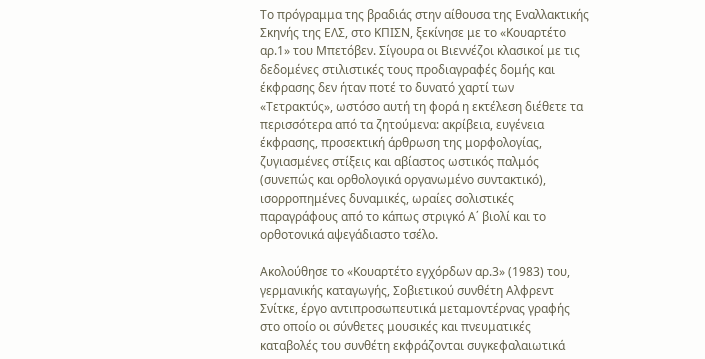Το πρόγραμμα της βραδιάς στην αίθουσα της Εναλλακτικής Σκηνής της ΕΛΣ, στο ΚΠΙΣΝ, ξεκίνησε με το «Κουαρτέτο αρ.1» του Μπετόβεν. Σίγουρα οι Βιεννέζοι κλασικοί με τις δεδομένες στιλιστικές τους προδιαγραφές δομής και έκφρασης δεν ήταν ποτέ το δυνατό χαρτί των «Τετρακτύς», ωστόσο αυτή τη φορά η εκτέλεση διέθετε τα περισσότερα από τα ζητούμενα: ακρίβεια, ευγένεια έκφρασης, προσεκτική άρθρωση της μορφολογίας, ζυγιασμένες στίξεις και αβίαστος ωστικός παλμός (συνεπώς και ορθολογικά οργανωμένο συντακτικό), ισορροπημένες δυναμικές, ωραίες σολιστικές παραγράφους από το κάπως στριγκό Α΄ βιολί και το ορθοτονικά αψεγάδιαστο τσέλο.

Ακολούθησε το «Κουαρτέτο εγχόρδων αρ.3» (1983) του, γερμανικής καταγωγής, Σοβιετικού συνθέτη Αλφρεντ Σνίτκε, έργο αντιπροσωπευτικά μεταμοντέρνας γραφής στο οποίο οι σύνθετες μουσικές και πνευματικές καταβολές του συνθέτη εκφράζονται συγκεφαλαιωτικά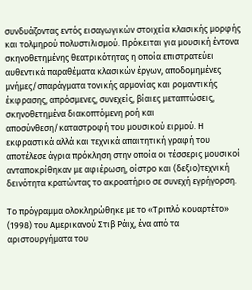συνδυάζοντας εντός εισαγωγικών στοιχεία κλασικής μορφής και τολμηρού πολυστιλισμού. Πρόκειται για μουσική έντονα σκηνοθετημένης θεατρικότητας η οποία επιστρατεύει αυθεντικά παραθέματα κλασικών έργων, αποδομημένες μνήμες/σπαράγματα τονικής αρμονίας και ρομαντικής έκφρασης, απρόσμενες, συνεχείς, βίαιες μεταπτώσεις, σκηνοθετημένα διακοπτόμενη ροή και αποσύνθεση/καταστροφή του μουσικού ειρμού. Η εκφραστικά αλλά και τεχνικά απαιτητική γραφή του αποτέλεσε άγρια πρόκληση στην οποία οι τέσσερις μουσικοί ανταποκρίθηκαν με αφιέρωση, οίστρο και (δεξιο)τεχνική δεινότητα κρατώντας το ακροατήριο σε συνεχή εγρήγορση.

Το πρόγραμμα ολοκληρώθηκε με το «Τριπλό κουαρτέτο» (1998) του Αμερικανού Στιβ Ράιχ, ένα από τα αριστουργήματα του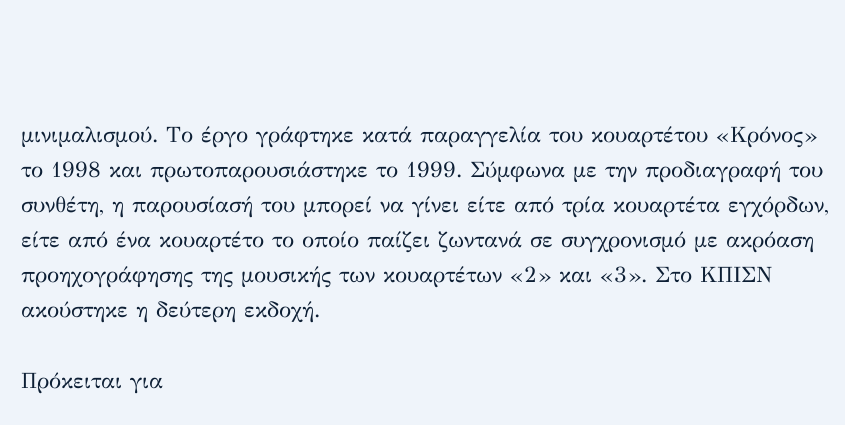μινιμαλισμού. Το έργο γράφτηκε κατά παραγγελία του κουαρτέτου «Κρόνος» το 1998 και πρωτοπαρουσιάστηκε το 1999. Σύμφωνα με την προδιαγραφή του συνθέτη, η παρουσίασή του μπορεί να γίνει είτε από τρία κουαρτέτα εγχόρδων, είτε από ένα κουαρτέτο το οποίο παίζει ζωντανά σε συγχρονισμό με ακρόαση προηχογράφησης της μουσικής των κουαρτέτων «2» και «3». Στο ΚΠΙΣΝ ακούστηκε η δεύτερη εκδοχή.

Πρόκειται για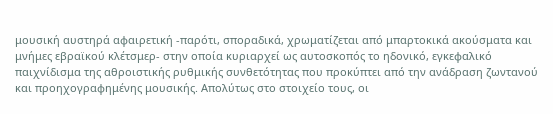μουσική αυστηρά αφαιρετική -παρότι, σποραδικά, χρωματίζεται από μπαρτοκικά ακούσματα και μνήμες εβραϊκού κλέτσμερ- στην οποία κυριαρχεί ως αυτοσκοπός το ηδονικό, εγκεφαλικό παιχνίδισμα της αθροιστικής ρυθμικής συνθετότητας που προκύπτει από την ανάδραση ζωντανού και προηχογραφημένης μουσικής. Απολύτως στο στοιχείο τους, οι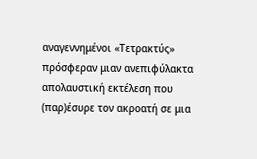αναγεννημένοι «Τετρακτύς» πρόσφεραν μιαν ανεπιφύλακτα απολαυστική εκτέλεση που (παρ)έσυρε τον ακροατή σε μια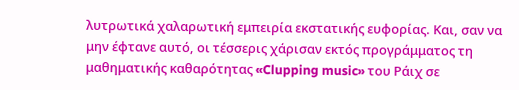λυτρωτικά χαλαρωτική εμπειρία εκστατικής ευφορίας. Και, σαν να μην έφτανε αυτό, οι τέσσερις χάρισαν εκτός προγράμματος τη μαθηματικής καθαρότητας «Clupping music» του Ράιχ σε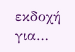εκδοχή για…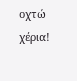οχτώ χέρια!